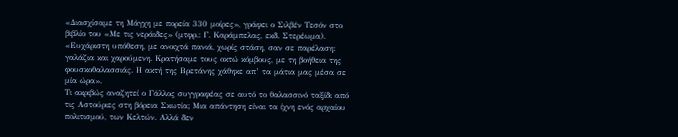«Διασχίσαμε τη Μάγχη με πορεία 330 μοίρες», γράφει ο Σιλβέν Τεσόν στο βιβλίο του «Με τις νεράιδες» (μτφρ.: Γ. Καράμπελας, εκδ. Στερέωμα). «Ευχάριστη υπόθεση, με ανοιχτά πανιά, χωρίς στάση, σαν σε παρέλαση: γαλάζια και χαρούμενη. Κρατήσαμε τους οκτώ κόμβους, με τη βοήθεια της φουσκοθαλασσιάς. Η ακτή της Βρετάνης χάθηκε απ’ τα μάτια μας μέσα σε μία ώρα».
Τι ακριβώς αναζητεί ο Γάλλος συγγραφέας σε αυτό το θαλασσινό ταξίδι από τις Αστούριες στη βόρεια Σκωτία; Μια απάντηση είναι τα ίχνη ενός αρχαίου πολιτισμού, των Κελτών. Αλλά δεν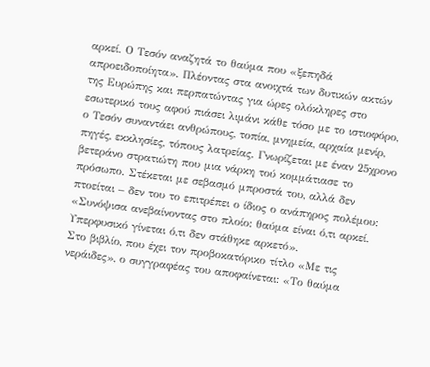αρκεί. Ο Τεσόν αναζητά το θαύμα που «ξεπηδά απροειδοποίητα». Πλέοντας στα ανοιχτά των δυτικών ακτών της Ευρώπης και περπατώντας για ώρες ολόκληρες στο εσωτερικό τους αφού πιάσει λιμάνι κάθε τόσο με το ιστιοφόρο, ο Τεσόν συναντάει ανθρώπους, τοπία, μνημεία, αρχαία μενίρ, πηγές, εκκλησίες, τόπους λατρείας. Γνωρίζεται με έναν 25χρονο βετεράνο στρατιώτη που μια νάρκη τού κομμάτιασε το πρόσωπο. Στέκεται με σεβασμό μπροστά του, αλλά δεν πτοείται – δεν του το επιτρέπει ο ίδιος ο ανάπηρος πολέμου: «Συνόψισα ανεβαίνοντας στο πλοίο: θαύμα είναι ό,τι αρκεί. Υπερφυσικό γίνεται ό,τι δεν στάθηκε αρκετό».
Στο βιβλίο, που έχει τον προβοκατόρικο τίτλο «Με τις νεράιδες», ο συγγραφέας του αποφαίνεται: «Το θαύμα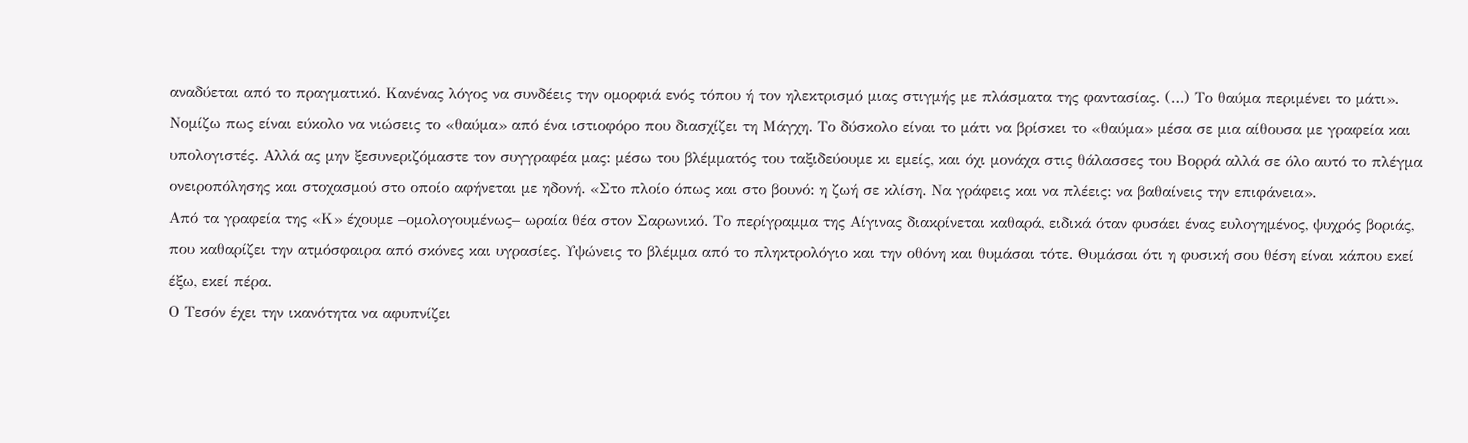αναδύεται από το πραγματικό. Κανένας λόγος να συνδέεις την ομορφιά ενός τόπου ή τον ηλεκτρισμό μιας στιγμής με πλάσματα της φαντασίας. (…) Το θαύμα περιμένει το μάτι».
Νομίζω πως είναι εύκολο να νιώσεις το «θαύμα» από ένα ιστιοφόρο που διασχίζει τη Μάγχη. Το δύσκολο είναι το μάτι να βρίσκει το «θαύμα» μέσα σε μια αίθουσα με γραφεία και υπολογιστές. Αλλά ας μην ξεσυνεριζόμαστε τον συγγραφέα μας: μέσω του βλέμματός του ταξιδεύουμε κι εμείς, και όχι μονάχα στις θάλασσες του Βορρά αλλά σε όλο αυτό το πλέγμα ονειροπόλησης και στοχασμού στο οποίο αφήνεται με ηδονή. «Στο πλοίο όπως και στο βουνό: η ζωή σε κλίση. Να γράφεις και να πλέεις: να βαθαίνεις την επιφάνεια».
Από τα γραφεία της «Κ» έχουμε –ομολογουμένως– ωραία θέα στον Σαρωνικό. Το περίγραμμα της Αίγινας διακρίνεται καθαρά, ειδικά όταν φυσάει ένας ευλογημένος, ψυχρός βοριάς, που καθαρίζει την ατμόσφαιρα από σκόνες και υγρασίες. Υψώνεις το βλέμμα από το πληκτρολόγιο και την οθόνη και θυμάσαι τότε. Θυμάσαι ότι η φυσική σου θέση είναι κάπου εκεί έξω, εκεί πέρα.
Ο Τεσόν έχει την ικανότητα να αφυπνίζει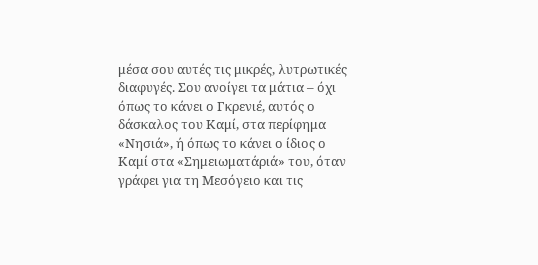μέσα σου αυτές τις μικρές, λυτρωτικές διαφυγές. Σου ανοίγει τα μάτια – όχι όπως το κάνει ο Γκρενιέ, αυτός ο δάσκαλος του Καμί, στα περίφημα «Νησιά», ή όπως το κάνει ο ίδιος ο Καμί στα «Σημειωματάριά» του, όταν γράφει για τη Μεσόγειο και τις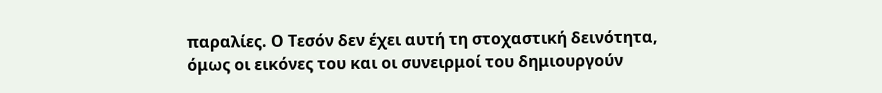παραλίες. Ο Τεσόν δεν έχει αυτή τη στοχαστική δεινότητα, όμως οι εικόνες του και οι συνειρμοί του δημιουργούν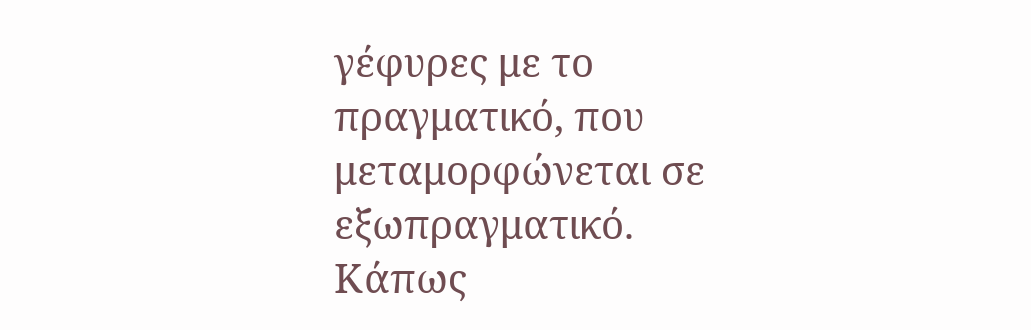γέφυρες με το πραγματικό, που μεταμορφώνεται σε εξωπραγματικό. Κάπως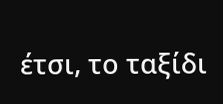έτσι, το ταξίδι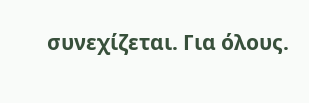συνεχίζεται. Για όλους.